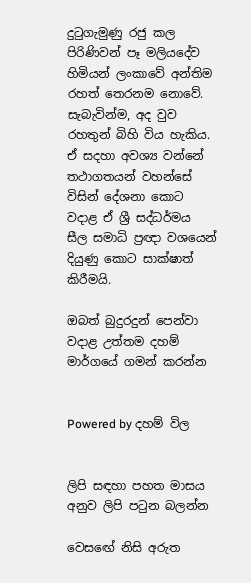දුටුගැමුණු රජු කල පිරිණිවන් පෑ මලියදේව හිමියන් ලංකාවේ අන්තිම රහත් තෙරනම නොවේ. සැබැවින්ම, අද වුව රහතුන් බිහි විය හැකිය. ඒ සදහා අවශ්‍ය වන්නේ තථාගතයන් වහන්සේ විසින් දේශනා කොට වදාළ ඒ ශ්‍රී සද්ධර්මය සීල සමාධි ප්‍රඥා වශයෙන් දියුණු කොට සාක්ෂාත් කිරීමයි.

ඔබත් බුදුරදුන් පෙන්වා වදාළ උත්තම දහම් මාර්ගයේ ගමන් කරන්න


Powered by දහම් විල


ලිපි සඳහා පහත මාසය අනුව ලිපි පටුන බලන්න

වෙසඟේ නිසි අරුත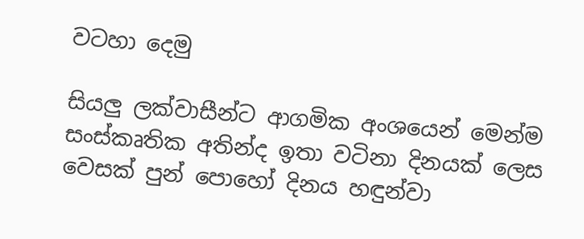වටහා දෙමු

සියලු ලක්වාසීන්ට ආගමික අංශයෙන් මෙන්ම සංස්කෘතික අතින්ද ඉතා වටිනා දිනයක් ලෙස වෙසක් පුන් පොහෝ දිනය හඳුන්වා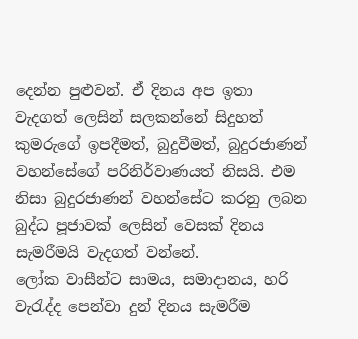දෙන්න පුළුවන්. ඒ දිනය අප ඉතා වැදගත් ලෙසින් සලකන්නේ සිදුහත් කුමරුගේ ඉපදීමත්, බුදුවීමත්, බුදුරජාණන් වහන්සේගේ පරිනිර්වාණයත් නිසයි. එම නිසා බුදුරජාණන් වහන්සේට කරනු ලබන බුද්ධ පූජාවක් ලෙසින් වෙසක් දිනය සැමරීමයි වැදගත් වන්නේ.
ලෝක වාසීන්ට සාමය, සමාදානය, හරි වැරැද්ද පෙන්වා දුන් දිනය සැමරීම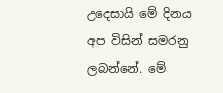උදෙසායි මේ දිනය අප විසින් සමරනු ලබන්නේ. මේ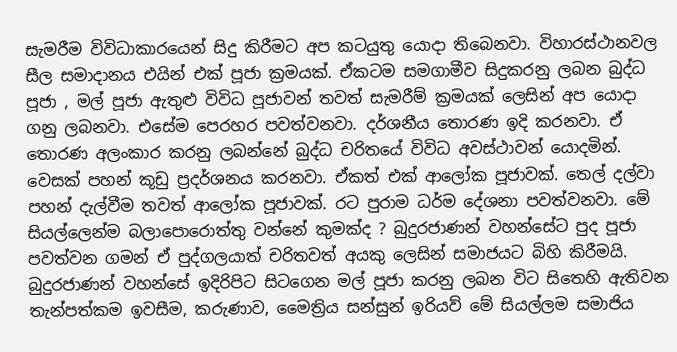සැමරීම විවිධාකාරයෙන් සිදු කිරීමට අප කටයුතු යොදා තිබෙනවා. විහාරස්ථානවල සීල සමාදානය එයින් එක් පූජා ක්‍රමයක්. ඒකටම සමගාමීව සිදුකරනු ලබන බුද්ධ පූජා , මල් පූජා ඇතුළු විවිධ පූජාවන් තවත් සැමරීම් ක්‍රමයක් ලෙසින් අප යොදා ගනු ලබනවා. එසේම පෙරහර පවත්වනවා. දර්ශනීය තොරණ ඉදි කරනවා. ඒ තොරණ අලංකාර කරනු ලබන්නේ බුද්ධ චරිතයේ විවිධ අවස්ථාවන් යොදමින්. වෙසක් පහන් කූඩු ප්‍රදර්ශනය කරනවා. ඒකත් එක් ආලෝක පූජාවක්. තෙල් දල්වා පහන් දැල්වීම තවත් ආලෝක පූජාවක්. රට පුරාම ධර්ම දේශනා පවත්වනවා. මේ සියල්ලෙන්ම බලාපොරොත්තු වන්නේ කුමක්ද ? බුදුරජාණන් වහන්සේට පුද පූජා පවත්වන ගමන් ඒ පුද්ගලයාත් චරිතවත් අයකු ලෙසින් සමාජයට බිහි කිරීමයි. බුදුරජාණන් වහන්සේ ඉදිරිපිට සිටගෙන මල් පූජා කරනු ලබන විට සිතෙහි ඇතිවන තැන්පත්කම ඉවසීම, කරුණාව, මෛත්‍රිය සන්සුන් ඉරියව් මේ සියල්ලම සමාජිය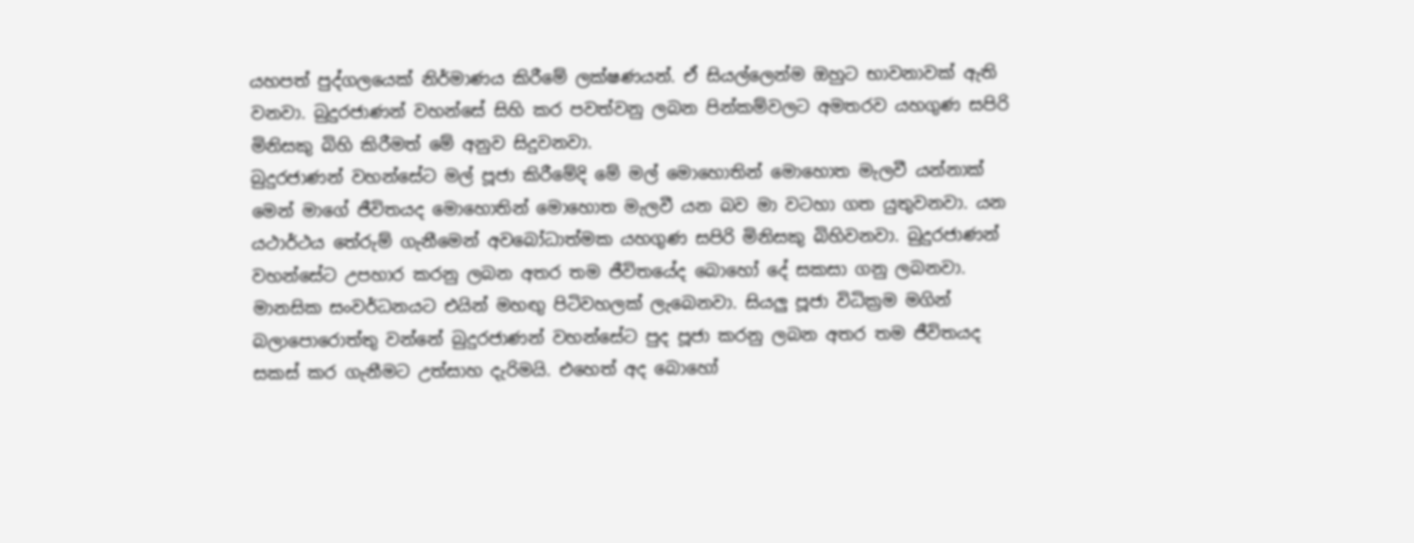යහපත් පුද්ගලයෙක් නිර්මාණය කිරීමේ ලක්ෂණයන්. ඒ සියල්ලෙන්ම ඔහුට භාවනාවක් ඇති වනවා. බුදුරජාණන් වහන්සේ සිහි කර පවත්වනු ලබන පින්කම්වලට අමතරව යහගුණ සපිරි මිනිසකු බිහි කිරීමත් මේ අනුව සිදුවනවා.
බුදුරජාණන් වහන්සේට මල් පූජා කිරීමේදි මේ මල් මොහොතින් මොහොත මැලවී යන්නාක් මෙන් මාගේ ජීවිතයද මොහොතින් මොහොත මැලවී යන බව මා වටහා ගත යුතුවනවා. යන යථාර්ථය තේරුම් ගැනීමෙන් අවබෝධාත්මක යහගුණ සපිරි මිනිසකු බිහිවනවා. බුදුරජාණන් වහන්සේට උපහාර කරනු ලබන අතර තම ජීවිතයේද බොහෝ දේ සකසා ගනු ලබනවා. මානසික සංවර්ධනයට එයින් මහඟු පිටිවහලක් ලැබෙනවා. සියලු පූජා විධික්‍රම මගින් බලාපොරොත්තු වන්නේ බුදුරජාණන් වහන්සේට පුද පූජා කරනු ලබන අතර තම ජීවිතයද සකස් කර ගැනීමට උත්සාහ දැරිමයි. එහෙත් අද බොහෝ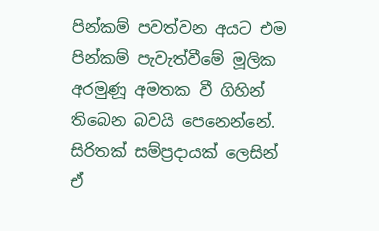පින්කම් පවත්වන අයට එම පින්කම් පැවැත්වීමේ මූලික අරමුණූ අමතක වී ගිහින් තිබෙන බවයි පෙනෙන්නේ. සිරිතක් සම්ප්‍රදායක් ලෙසින් ඒ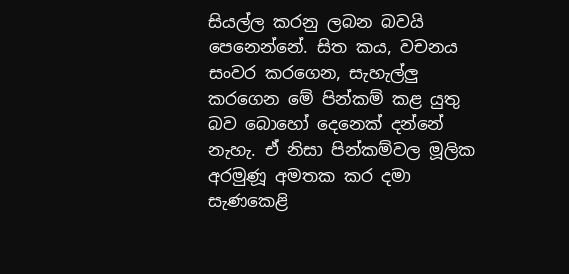සියල්ල කරනු ලබන බවයි පෙනෙන්නේ. සිත කය, වචනය සංවර කරගෙන, සැහැල්ලු කරගෙන මේ පින්කම් කළ යුතු බව බොහෝ දෙනෙක් දන්නේ නැහැ. ඒ නිසා පින්කම්වල මූලික අරමුණූ අමතක කර දමා සැණකෙළි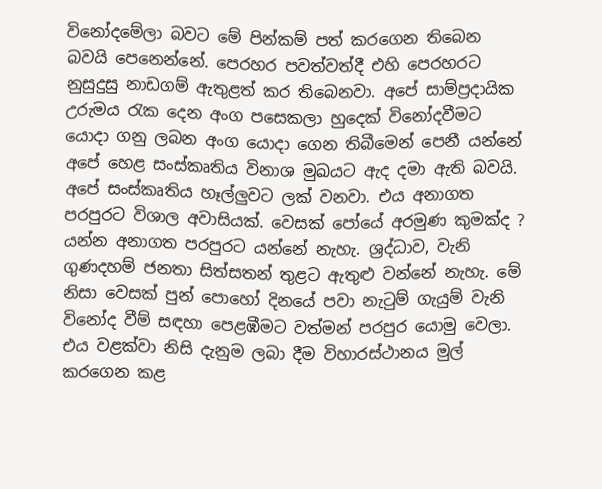විනෝදමේලා බවට මේ පින්කම් පත් කරගෙන තිබෙන බවයි පෙනෙන්නේ. පෙරහර පවත්වත්දී එහි පෙරහරට නුසුදුසු නාඩගම් ඇතුළත් කර තිබෙනවා. අපේ සාම්ප්‍රදායික උරුමය රැක දෙන අංග පසෙකලා හුදෙක් විනෝදවීමට යොදා ගනු ලබන අංග යොදා ගෙන තිබීමෙන් පෙනී යන්නේ අපේ හෙළ සංස්කෘතිය විනාශ මුඛයට ඇද දමා ඇති බවයි. අපේ සංස්කෘතිය හෑල්ලුවට ලක් වනවා. එය අනාගත පරපුරට විශාල අවාසියක්. වෙසක් පෝයේ අරමුණ කුමක්ද ? යන්න අනාගත පරපුරට යන්නේ නැහැ. ශ්‍රද්ධාව, වැනි ගුණදහම් ජනතා සිත්සතන් තුළට ඇතුළු වන්නේ නැහැ. මේ නිසා වෙසක් පුන් පොහෝ දිනයේ පවා නැටුම් ගැයුම් වැනි විනෝද වීම් සඳහා පෙළඹීමට වත්මන් පරපුර යොමු වෙලා. එය වළක්වා නිසි දැනුම ලබා දීම විහාරස්ථානය මුල් කරගෙන කළ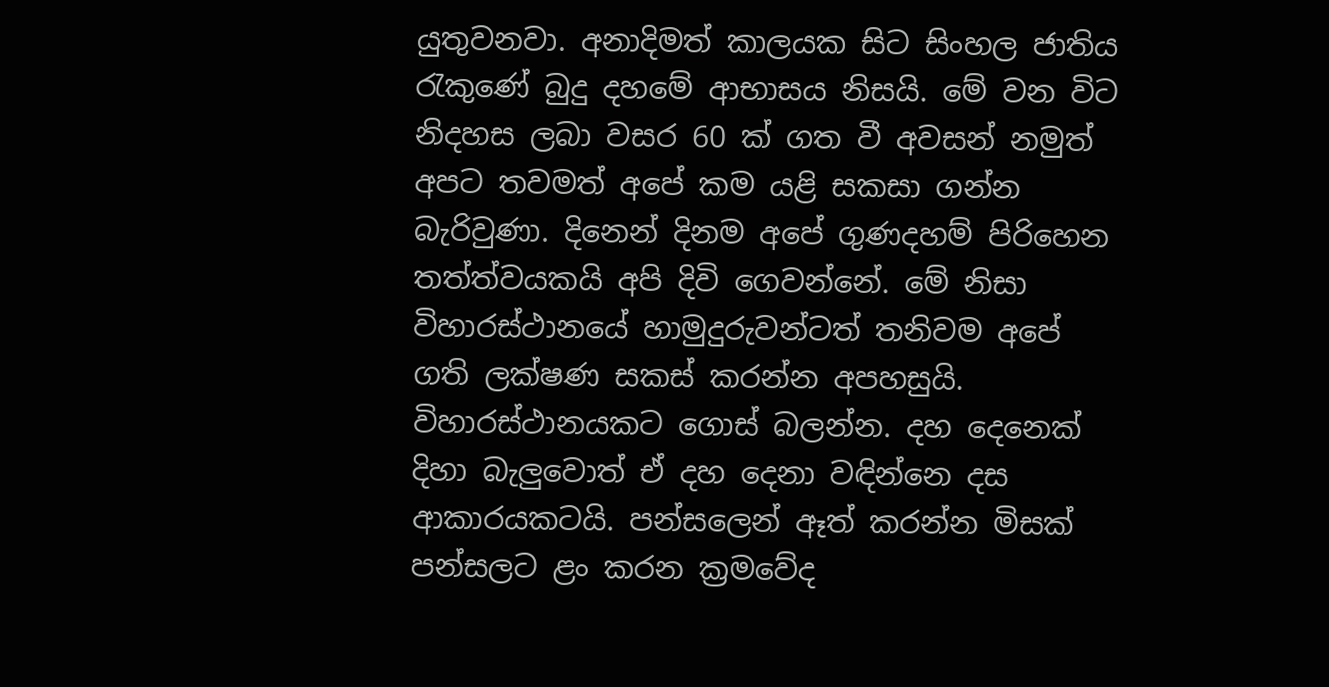යුතුවනවා. අනාදිමත් කාලයක සිට සිංහල ජාතිය රැකුණේ බුදු දහමේ ආභාසය නිසයි. මේ වන විට නිදහස ලබා වසර 60 ක් ගත වී අවසන් නමුත් අපට තවමත් අපේ කම යළි සකසා ගන්න බැරිවුණා. දිනෙන් දිනම අපේ ගුණදහම් පිරිහෙන තත්ත්වයකයි අපි දිවි ගෙවන්නේ. මේ නිසා විහාරස්ථානයේ හාමුදුරුවන්ටත් තනිවම අපේ ගති ලක්ෂණ සකස් කරන්න අපහසුයි. විහාරස්ථානයකට ගොස් බලන්න. දහ දෙනෙක් දිහා බැලුවොත් ඒ දහ දෙනා වඳින්නෙ දස ආකාරයකටයි. පන්සලෙන් ඈත් කරන්න මිසක් පන්සලට ළං කරන ක්‍රමවේද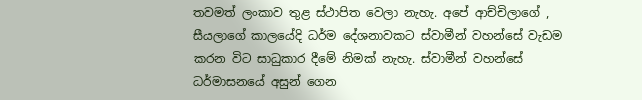තවමත් ලංකාව තුළ ස්ථාපිත වෙලා නැහැ. අපේ ආච්චිලාගේ , සීයලාගේ කාලයේදි ධර්ම දේශනාවකට ස්වාමීන් වහන්සේ වැඩම කරන විට සාධුකාර දීමේ නිමක් නැහැ. ස්වාමීන් වහන්සේ ධර්මාසනයේ අසුන් ගෙන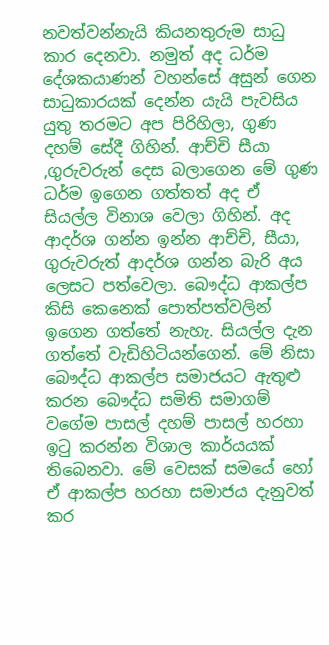නවත්වන්නැයි කියනතුරුම සාධු කාර දෙනවා. නමුත් අද ධර්ම දේශකයාණන් වහන්සේ අසුන් ගෙන සාධුකාරයක් දෙන්න යැයි පැවසිය යුතු තරමට අප පිරිහිලා, ගුණ දහම් සේදී ගිහින්. ආච්චි සීයා ,ගුරුවරුන් දෙස බලාගෙන මේ ගුණ ධර්ම ඉගෙන ගත්තත් අද ඒ සියල්ල විනාශ වෙලා ගිහින්. අද ආදර්ශ ගන්න ඉන්න ආච්චි, සීයා, ගුරුවරුත් ආදර්ශ ගන්න බැරි අය ලෙසට පත්වෙලා. බෞද්ධ ආකල්ප කිසි කෙනෙක් පොත්පත්වලින් ඉගෙන ගත්තේ නැහැ. සියල්ල දැන ගත්තේ වැඩිහිටියන්ගෙන්. මේ නිසා බෞද්ධ ආකල්ප සමාජයට ඇතුළු කරන බෞද්ධ සමිති සමාගම් වගේම පාසල් දහම් පාසල් හරහා ඉටු කරන්න විශාල කාර්යයක් තිබෙනවා. මේ වෙසක් සමයේ හෝ ඒ ආකල්ප හරහා සමාජය දැනුවත් කර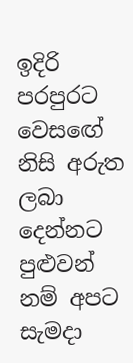ඉදිරි පරපුරට වෙසඟේ නිසි අරුත ලබා දෙන්නට පුළුවන් නම් අපට සැමදා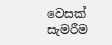වෙසක් සැමරීම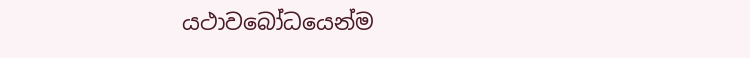යථාවබෝධයෙන්ම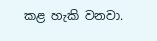කළ හැකි වනවා.